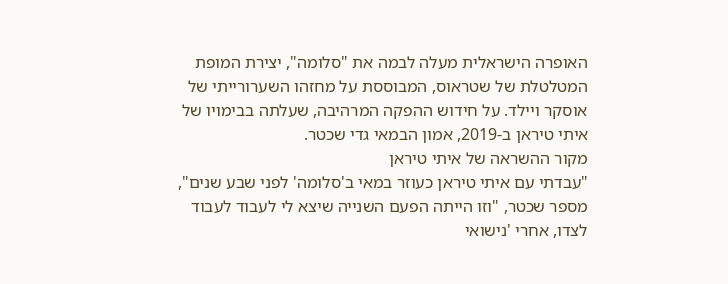האופרה הישראלית מעלה לבמה את "סלומה", יצירת המופת המטלטלת של שטראוס, המבוססת על מחזהו השערורייתי של אוסקר ויילד. על חידוש ההפקה המרהיבה, שעלתה בבימויו של איתי טיראן ב-2019, אמון הבמאי גדי שכטר.
מקור ההשראה של איתי טיראן
"עבדתי עם איתי טיראן כעוזר במאי ב'סלומה' לפני שבע שנים", מספר שכטר, "וזו הייתה הפעם השנייה שיצא לי לעבוד לעבוד לצדו, אחרי 'נישואי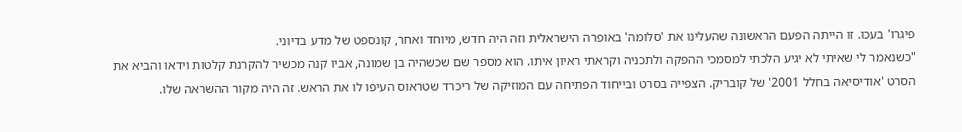פיגרו' בעכו. זו הייתה הפעם הראשונה שהעלינו את 'סלומה' באופרה הישראלית וזה היה חדש, מיוחד ואחר, קונספט של מדע בדיוני.
"כשנאמר לי שאיתי לא יגיע הלכתי למסמכי ההפקה ולתכניה וקראתי ראיון איתו. הוא מספר שם שכשהיה בן שמונה, אביו קנה מכשיר להקרנת קלטות וידאו והביא את הסרט 'אודיסיאה בחלל 2001' של קובריק. הצפייה בסרט ובייחוד הפתיחה עם המוזיקה של ריכרד שטראוס העיפו לו את הראש. זה היה מקור ההשראה שלו.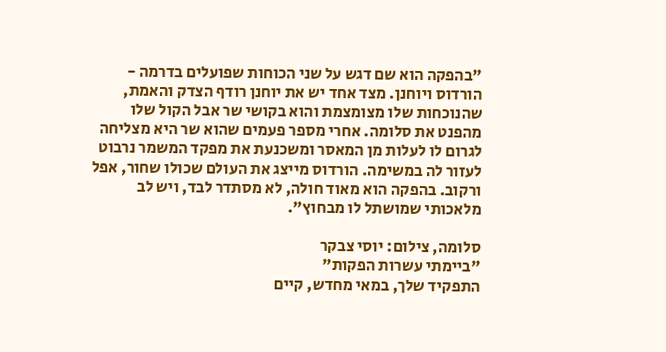"בהפקה הוא שם דגש על שני הכוחות שפועלים בדרמה - הורדוס ויוחנן. מצד אחד יש את יוחנן רודף הצדק והאמת, שהנוכחות שלו מצומצמת והוא בקושי שר אבל הקול שלו מהפנט את סלומה. אחרי מספר פעמים שהוא שר היא מצליחה לגרום לו לעלות מן המאסר ומשכנעת את מפקד המשמר נרבוט לעזור לה במשימה. הורדוס מייצג את העולם שכולו שחור, אפל ורקוב. בהפקה הוא מאוד חולה, לא מסתדר לבד, ויש לב מלאכותי שמושתל לו מבחוץ".

סלומה, צילום: יוסי צבקר
"ביימתי עשרות הפקות"
התפקיד שלך, במאי מחדש, קיים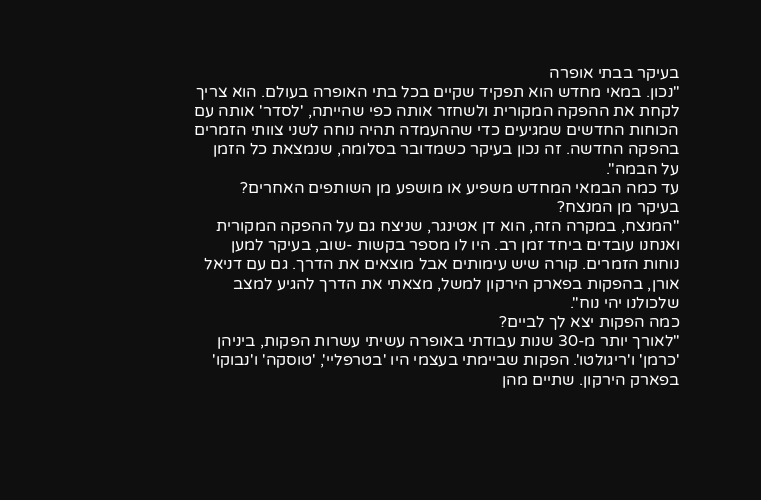בעיקר בבתי אופרה
"נכון. במאי מחדש הוא תפקיד שקיים בכל בתי האופרה בעולם. הוא צריך לקחת את ההפקה המקורית ולשחזר אותה כפי שהייתה, 'לסדר' אותה עם הכוחות החדשים שמגיעים כדי שההעמדה תהיה נוחה לשני צוותי הזמרים בהפקה החדשה. זה נכון בעיקר כשמדובר בסלומה, שנמצאת כל הזמן על הבמה".
עד כמה הבמאי המחדש משפיע או מושפע מן השותפים האחרים? בעיקר מן המנצח?
"המנצח, במקרה הזה, הוא דן אטינגר, שניצח גם על ההפקה המקורית ואנחנו עובדים ביחד זמן רב. היו לו מספר בקשות -שוב, בעיקר למען נוחות הזמרים. קורה שיש עימותים אבל מוצאים את הדרך. גם עם דניאל אורן, בהפקות בפארק הירקון למשל, מצאתי את הדרך להגיע למצב שלכולנו יהי נוח".
כמה הפקות יצא לך לביים?
"לאורך יותר מ-30 שנות עבודתי באופרה עשיתי עשרות הפקות, ביניהן 'כרמן' ו'ריגולטו'. הפקות שביימתי בעצמי היו 'בטרפליי', 'טוסקה' ו'נבוקו' בפארק הירקון. שתיים מהן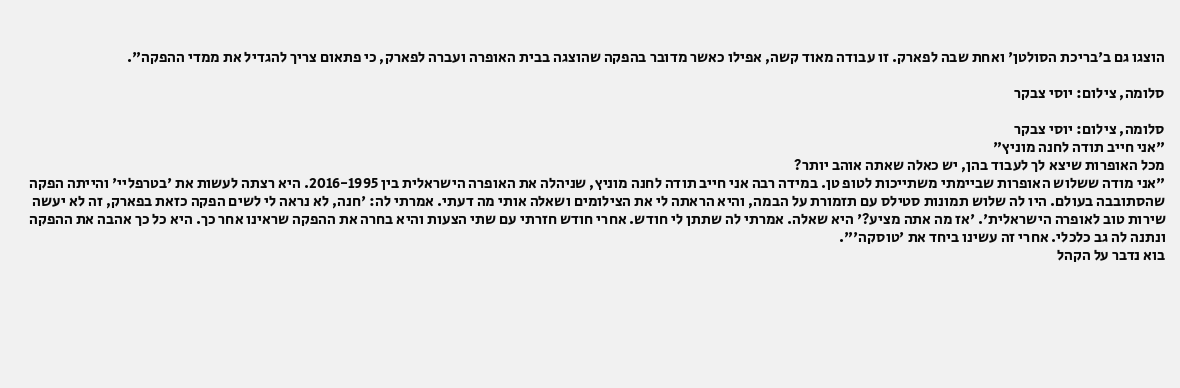הוצגו גם ב'בריכת הסולטן' ואחת שבה לפארק. זו עבודה מאוד קשה, אפילו כאשר מדובר בהפקה שהוצגה בבית האופרה ועברה לפארק, כי פתאום צריך להגדיל את ממדי ההפקה".

סלומה, צילום: יוסי צבקר

סלומה, צילום: יוסי צבקר
"אני חייב תודה לחנה מוניץ"
מכל האופרות שיצא לך לעבוד בהן, יש כאלה שאתה אוהב יותר?
"אני מודה ששלוש האופרות שביימתי משתייכות לטופ טן. במידה רבה אני חייב תודה לחנה מוניץ, שניהלה את האופרה הישראלית בין 2016-1995. היא רצתה לעשות את 'בטרפליי' והייתה הפקה שהסתובבה בעולם. היו לה שלוש תמונות סטילס עם תזמורת על הבמה, והיא הראתה לי את הצילומים ושאלה אותי מה דעתי. אמרתי לה: 'חנה, לא נראה לי לשים הפקה כזאת בפארק, זה לא יעשה שירות טוב לאופרה הישראלית'. 'אז מה אתה מציע?' היא שאלה. אמרתי לה שתתן לי חודש. אחרי חודש חזרתי עם שתי הצעות והיא בחרה את ההפקה שראינו אחר כך. היא כל כך אהבה את ההפקה ונתנה לה גב כלכלי. אחרי זה עשינו ביחד את 'טוסקה'".
בוא נדבר על הקהל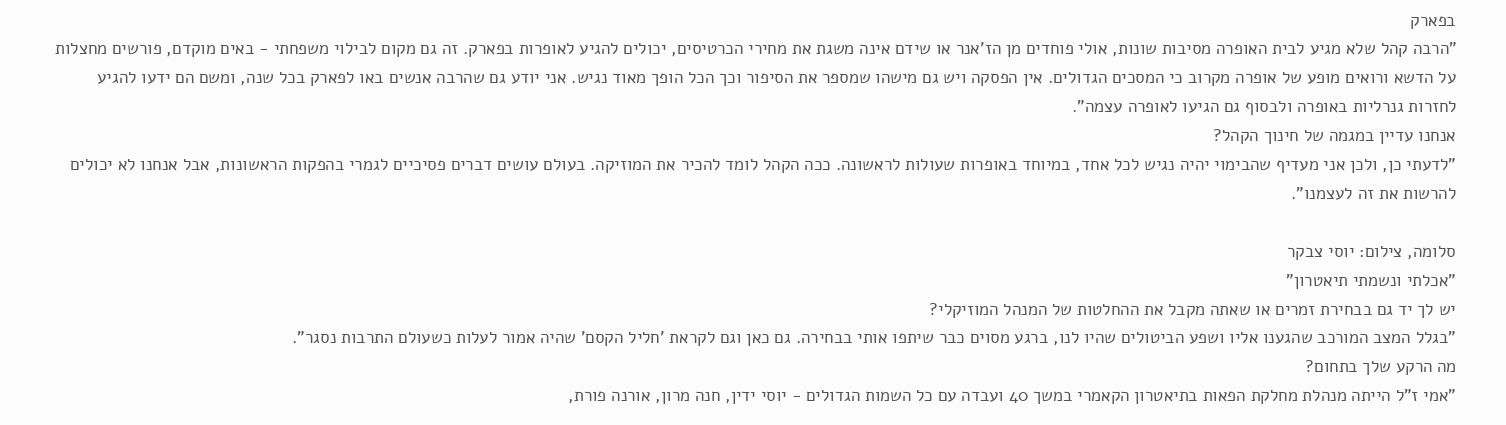בפארק
"הרבה קהל שלא מגיע לבית האופרה מסיבות שונות, אולי פוחדים מן הז'אנר או שידם אינה משגת את מחירי הכרטיסים, יכולים להגיע לאופרות בפארק. זה גם מקום לבילוי משפחתי - באים מוקדם, פורשים מחצלות על הדשא ורואים מופע של אופרה מקרוב כי המסכים הגדולים. אין הפסקה ויש גם מישהו שמספר את הסיפור וכך הכל הופך מאוד נגיש. אני יודע גם שהרבה אנשים באו לפארק בכל שנה, ומשם הם ידעו להגיע לחזרות גנרליות באופרה ולבסוף גם הגיעו לאופרה עצמה".
אנחנו עדיין במגמה של חינוך הקהל?
"לדעתי כן, ולכן אני מעדיף שהבימוי יהיה נגיש לכל אחד, במיוחד באופרות שעולות לראשונה. ככה הקהל לומד להכיר את המוזיקה. בעולם עושים דברים פסיכיים לגמרי בהפקות הראשונות, אבל אנחנו לא יכולים להרשות את זה לעצמנו".

סלומה, צילום: יוסי צבקר
"אכלתי ונשמתי תיאטרון"
יש לך יד גם בבחירת זמרים או שאתה מקבל את ההחלטות של המנהל המוזיקלי?
"בגלל המצב המורכב שהגענו אליו ושפע הביטולים שהיו לנו, ברגע מסוים כבר שיתפו אותי בבחירה. גם כאן וגם לקראת 'חליל הקסם' שהיה אמור לעלות כשעולם התרבות נסגר".
מה הרקע שלך בתחום?
"אמי ז"ל הייתה מנהלת מחלקת הפאות בתיאטרון הקאמרי במשך 40 ועבדה עם כל השמות הגדולים - יוסי ידין, חנה מרון, אורנה פורת,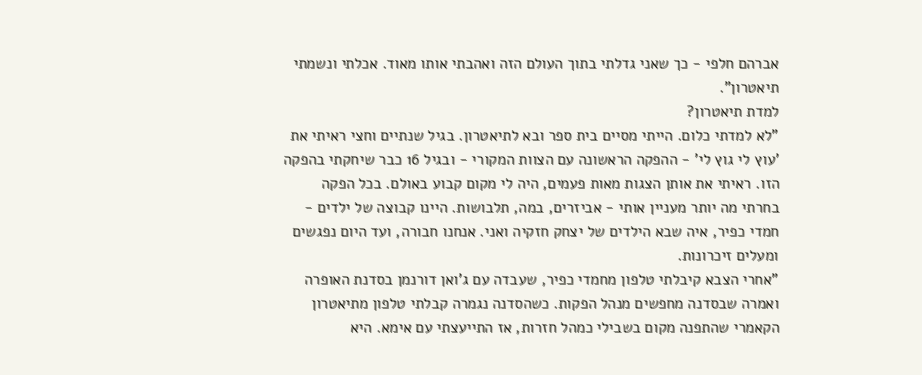אברהם חלפי - כך שאני גדלתי בתוך העולם הזה ואהבתי אותו מאוד. אכלתי ונשמתי תיאטרון".
למדת תיאטרון?
"לא למדתי כלום. הייתי מסיים בית ספר ובא לתיאטרון. בגיל שנתיים וחצי ראיתי את 'עוץ לי גוץ לי' - ההפקה הראשונה עם הצוות המקורי - ובגיל 16 כבר שיחקתי בהפקה הזו. ראיתי את אותן הצגות מאות פעמים, היה לי מקום קבוע באולם. בכל הפקה בחרתי מה יותר מעניין אותי - אביזרים, במה, תלבושות. היינו קבוצה של ילדים - חמדי כפיר, איה שבא הילדים של יצחק חזקיה ואני. אנחנו חבורה, ועד היום נפגשים ומעלים זיכרונות.
"אחרי הצבא קיבלתי טלפון מחמדי כפיר, שעבדה עם ג'ואן דורנמן בסדנת האופרה ואמרה שבסדנה מחפשים מנהל הפקות. כשהסדנה נגמרה קבלתי טלפון מתיאטרון הקאמרי שהתפנה מקום בשבילי כמהל חזרות, אז התייעצתי עם אימא. היא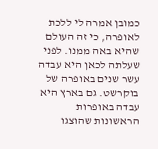כמובן אמרה לי ללכת לאופרה, כי זה העולם שהיא באה ממנו. לפני שעלתה לכאן היא עבדה עשר שנים באופרה של בוקרשט. גם בארץ היא עבדה באופרות הראשונות שהוצגו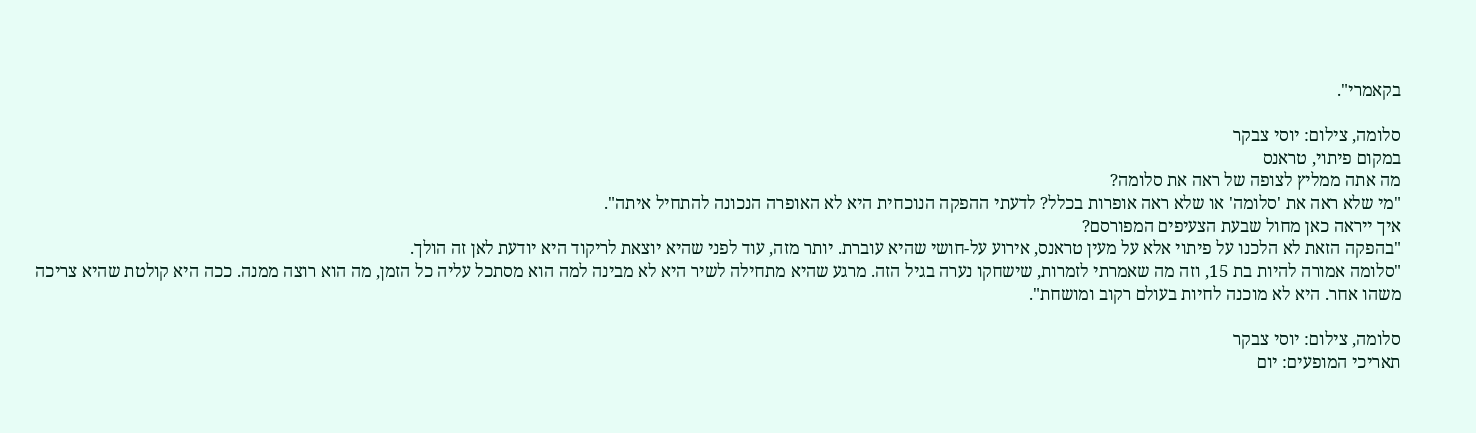בקאמרי".

סלומה, צילום: יוסי צבקר
במקום פיתוי, טראנס
מה אתה ממליץ לצופה של ראה את סלומה?
"מי שלא ראה את 'סלומה' או שלא ראה אופרות בכלל? לדעתי ההפקה הנוכחית היא לא האופרה הנכונה להתחיל איתה".
איך ייראה כאן מחול שבעת הצעיפים המפורסם?
"בהפקה הזאת לא הלכנו על פיתוי אלא על מעין טראנס, אירוע על-חושי שהיא עוברת. יותר מזה, עוד לפני שהיא יוצאת לריקוד היא יודעת לאן זה הולך.
"סלומה אמורה להיות בת 15, וזה מה שאמרתי לזמרות, שישחקו נערה בגיל הזה. מרגע שהיא מתחילה לשיר היא לא מבינה למה הוא מסתכל עליה כל הזמן, מה הוא רוצה ממנה. ככה היא קולטת שהיא צריכה משהו אחר. היא לא מוכנה לחיות בעולם רקוב ומושחת".

סלומה, צילום: יוסי צבקר
תאריכי המופעים: יום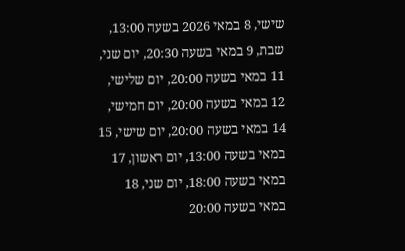שישי, 8 במאי 2026 בשעה 13:00, שבת, 9 במאי בשעה 20:30, יום שני, 11 במאי בשעה 20:00, יום שלישי, 12 במאי בשעה 20:00, יום חמישי, 14 במאי בשעה 20:00, יום שישי, 15 במאי בשעה 13:00, יום ראשון, 17 במאי בשעה 18:00, יום שני, 18 במאי בשעה 20:00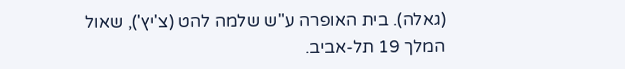(גאלה). בית האופרה ע"ש שלמה להט (צ'יץ'), שאול המלך 19 תל-אביב.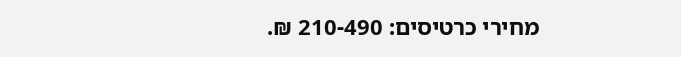מחירי כרטיסים: 210-490 ₪.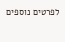לפרטים נוספים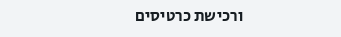ורכישת כרטיסים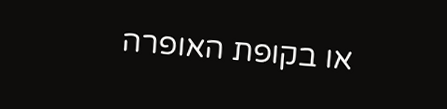או בקופת האופרה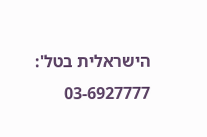הישראלית בטל': 03-6927777